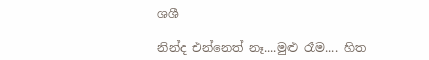ශශී

නින්ද එන්නෙත් නෑ....මුළු රෑම.... හිත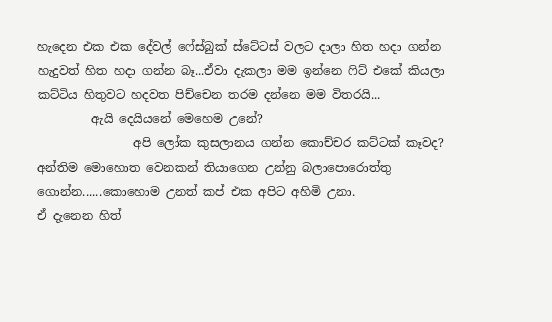හැදෙන එක එක දේවල් ෆේස්බුක් ස්ටේටස් වලට දාලා හිත හදා ගන්න හැදුවත් හිත හදා ගන්න බෑ...ඒවා දැකලා මම ඉන්නෙ ෆිට් එකේ කියලා කට්ටිය හිතුවට හදවත පිච්චෙන තරම දන්නෙ මම විතරයි...
         ඇයි දෙයියනේ මෙහෙම උනේ?
                අපි ලෝක කුසලානය ගන්න කොච්චර කට්ටක් කෑවද? අන්තිම මොහොත වෙනකන් තියාගෙන උන්නු බලාපොරොත්තු ගොන්න......කොහොම උනත් කප් එක අපිට අහිමි උනා.
ඒ දැනෙන හිත්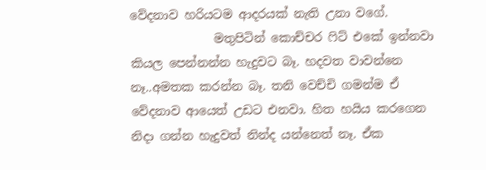වේදනාව හරියටම ආදරයක් නැති උනා වගේ.
              මතුපිටින් කොච්චර ෆිට් එකේ ඉන්නවා කියල පෙන්නන්න හැදුවට බෑ. හදවත වාවන්නෙ නෑ..අමතක කරන්න බෑ. තනි වෙච්චි ගමන්ම ඒ වේදනාව ආයෙත් උඩට එනවා. හිත හයිය කරගෙන නිදා ගන්න හැදුවත් නින්ද යන්නෙත් නෑ. ඒක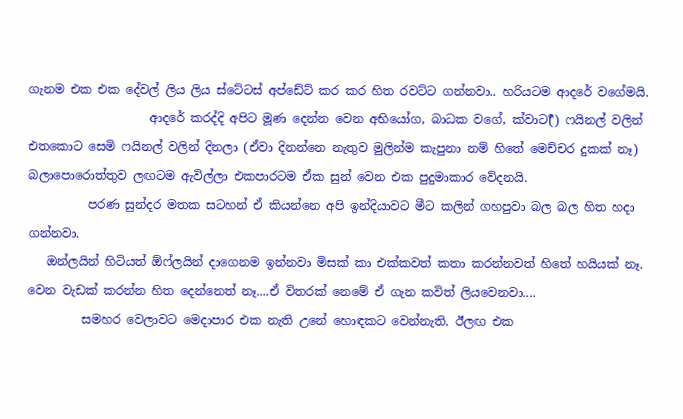ගැනම එක එක දේවල් ලිය ලිය ස්ටේටස් අප්ඩේට් කර කර හිත රවට්ට ගන්නවා.. හරියටම ආදරේ වගේමයි.
                    ආදරේ කරද්දි අපිට මූණ දෙන්න වෙන අභියෝග, බාධක වගේ, ක්වාට(ර්‍) ෆයිනල් වලින් එතකොට සෙමි ෆයිනල් වලින් දිනලා (ඒවා දිනන්නෙ නැතුව මුලින්ම කැපුනා නම් හිතේ මෙච්චර දුකක් නෑ) බලාපොරොත්තුව ලඟටම ඇවිල්ලා එකපාරටම ඒක සුන් වෙන එක පුදුමාකාර වේදනයි.
          පරණ සුන්දර මතක සටහන් ඒ කියන්නෙ අපි ඉන්දියාවට මීට කලින් ගහපුවා බල බල හිත හදා ගන්නවා.
   ඔන්ලයින් හිටියත් ඕෆ්ලයින් දාගෙනම ඉන්නවා මිසක් කා එක්කවත් කතා කරන්නවත් හිතේ හයියක් නෑ. වෙන වැඩක් කරන්න හිත දෙන්නෙත් නෑ....ඒ විතරක් නෙමේ ඒ ගැන කවිත් ලියවෙනවා....
         සමහර වෙලාවට මෙදාපාර එක නැති උනේ හොඳකට වෙන්නැති. ඊලඟ එක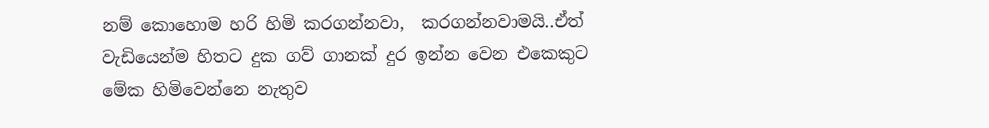නම් කොහොම හරි හිමි කරගන්නවා,  කරගන්නවාමයි..ඒත් වැඩියෙන්ම හිතට දුක ගව් ගානක් දුර ඉන්න වෙන එකෙකුට මේක හිමිවෙන්නෙ නැතුව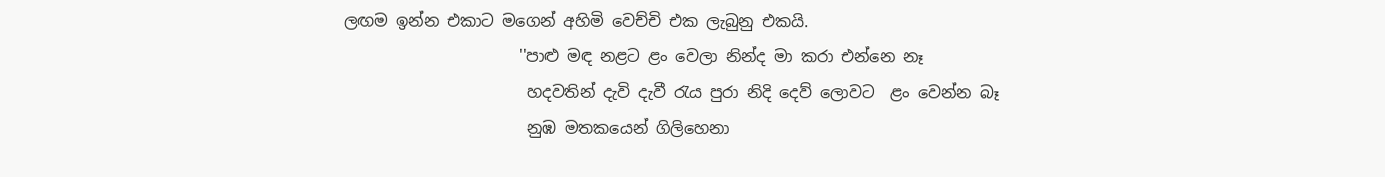ලඟම ඉන්න එකාට මගෙන් අහිමි වෙච්චි එක ලැබුනු එකයි.
                      ''පාළු මඳ නළට ළං වෙලා නින්ද මා කරා එන්නෙ නෑ
                       හදවතින් දැවි දැවී රැය පුරා නිදි දෙව් ලොවට  ළං වෙන්න බෑ
                       නුඹ මතකයෙන් ගිලිහෙනා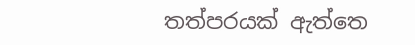තත්පරයක් ඇත්තෙ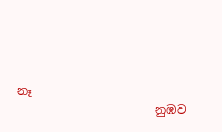නෑ
                       නුඹව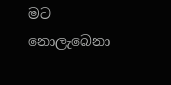මට නොලැබෙනා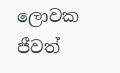ලොවක ජීවත්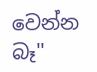වෙන්න බෑ''